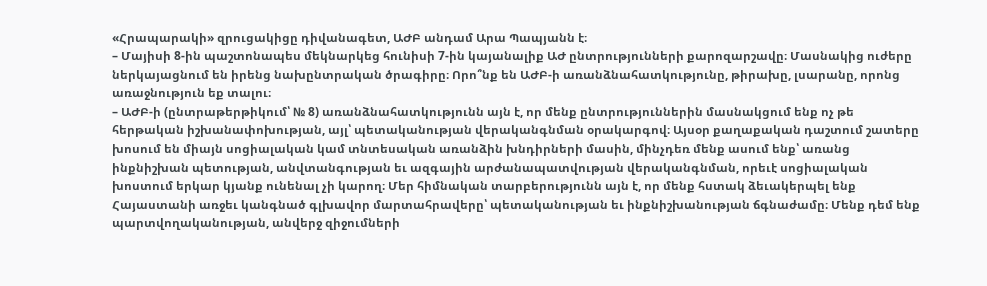«Հրապարակի» զրուցակիցը դիվանագետ, ԱԺԲ անդամ Արա Պապյանն է։
– Մայիսի 8-ին պաշտոնապես մեկնարկեց հունիսի 7-ին կայանալիք ԱԺ ընտրությունների քարոզարշավը։ Մասնակից ուժերը ներկայացնում են իրենց նախընտրական ծրագիրը։ Որո՞նք են ԱԺԲ-ի առանձնահատկությունը, թիրախը, լսարանը, որոնց առաջնություն եք տալու։
– ԱԺԲ-ի (ընտրաթերթիկում՝ № 8) առանձնահատկությունն այն է, որ մենք ընտրություններին մասնակցում ենք ոչ թե հերթական իշխանափոխության, այլ՝ պետականության վերականգնման օրակարգով։ Այսօր քաղաքական դաշտում շատերը խոսում են միայն սոցիալական կամ տնտեսական առանձին խնդիրների մասին, մինչդեռ մենք ասում ենք՝ առանց ինքնիշխան պետության, անվտանգության եւ ազգային արժանապատվության վերականգնման, որեւէ սոցիալական խոստում երկար կյանք ունենալ չի կարող։ Մեր հիմնական տարբերությունն այն է, որ մենք հստակ ձեւակերպել ենք Հայաստանի առջեւ կանգնած գլխավոր մարտահրավերը՝ պետականության եւ ինքնիշխանության ճգնաժամը։ Մենք դեմ ենք պարտվողականության, անվերջ զիջումների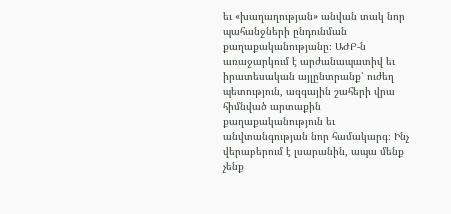եւ «խաղաղության» անվան տակ նոր պահանջների ընդունման քաղաքականությանը։ ԱԺԲ-ն առաջարկում է արժանապատիվ եւ իրատեսական այլընտրանք՝ ուժեղ պետություն, ազգային շահերի վրա հիմնված արտաքին քաղաքականություն եւ անվտանգության նոր համակարգ։ Ինչ վերաբերում է լսարանին, ապա մենք չենք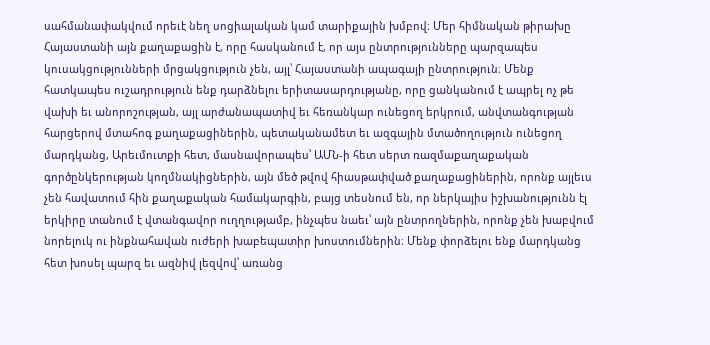սահմանափակվում որեւէ նեղ սոցիալական կամ տարիքային խմբով։ Մեր հիմնական թիրախը Հայաստանի այն քաղաքացին է, որը հասկանում է, որ այս ընտրությունները պարզապես կուսակցությունների մրցակցություն չեն, այլ՝ Հայաստանի ապագայի ընտրություն։ Մենք հատկապես ուշադրություն ենք դարձնելու երիտասարդությանը, որը ցանկանում է ապրել ոչ թե վախի եւ անորոշության, այլ արժանապատիվ եւ հեռանկար ունեցող երկրում, անվտանգության հարցերով մտահոգ քաղաքացիներին, պետականամետ եւ ազգային մտածողություն ունեցող մարդկանց, Արեւմուտքի հետ, մասնավորապես՝ ԱՄՆ-ի հետ սերտ ռազմաքաղաքական գործընկերության կողմնակիցներին, այն մեծ թվով հիասթափված քաղաքացիներին, որոնք այլեւս չեն հավատում հին քաղաքական համակարգին, բայց տեսնում են, որ ներկայիս իշխանությունն էլ երկիրը տանում է վտանգավոր ուղղությամբ, ինչպես նաեւ՝ այն ընտրողներին, որոնք չեն խաբվում նորելուկ ու ինքնահավան ուժերի խաբեպատիր խոստումներին։ Մենք փորձելու ենք մարդկանց հետ խոսել պարզ եւ ազնիվ լեզվով՝ առանց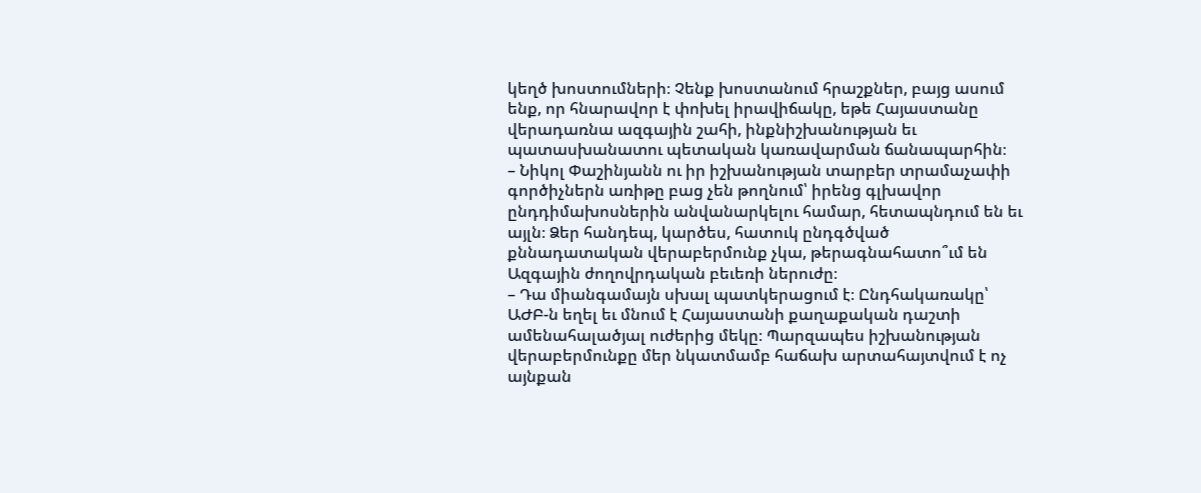կեղծ խոստումների։ Չենք խոստանում հրաշքներ, բայց ասում ենք, որ հնարավոր է փոխել իրավիճակը, եթե Հայաստանը վերադառնա ազգային շահի, ինքնիշխանության եւ պատասխանատու պետական կառավարման ճանապարհին։
– Նիկոլ Փաշինյանն ու իր իշխանության տարբեր տրամաչափի գործիչներն առիթը բաց չեն թողնում՝ իրենց գլխավոր ընդդիմախոսներին անվանարկելու համար, հետապնդում են եւ այլն։ Ձեր հանդեպ, կարծես, հատուկ ընդգծված քննադատական վերաբերմունք չկա, թերագնահատո՞ւմ են Ազգային ժողովրդական բեւեռի ներուժը։
– Դա միանգամայն սխալ պատկերացում է։ Ընդհակառակը՝ ԱԺԲ-ն եղել եւ մնում է Հայաստանի քաղաքական դաշտի ամենահալածյալ ուժերից մեկը։ Պարզապես իշխանության վերաբերմունքը մեր նկատմամբ հաճախ արտահայտվում է ոչ այնքան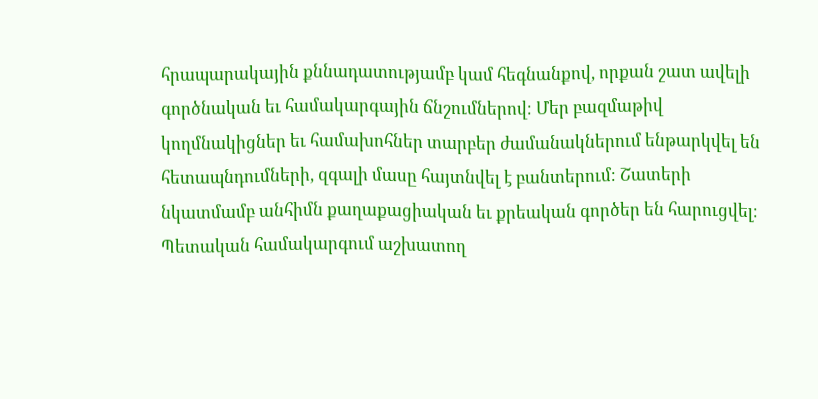հրապարակային քննադատությամբ կամ հեգնանքով, որքան շատ ավելի գործնական եւ համակարգային ճնշումներով։ Մեր բազմաթիվ կողմնակիցներ եւ համախոհներ տարբեր ժամանակներում ենթարկվել են հետապնդումների, զգալի մասը հայտնվել է բանտերում։ Շատերի նկատմամբ անհիմն քաղաքացիական եւ քրեական գործեր են հարուցվել։ Պետական համակարգում աշխատող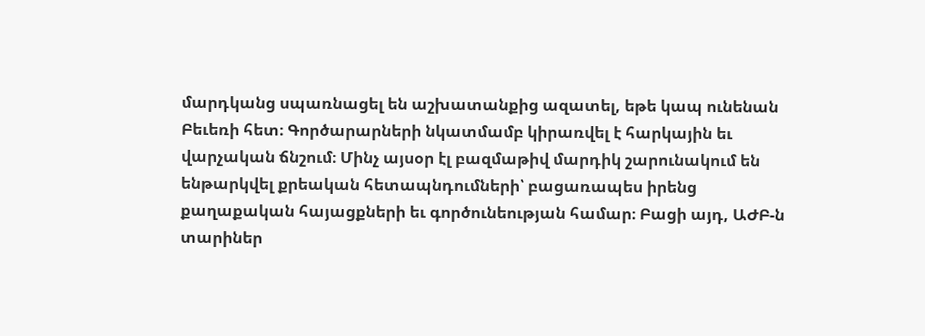մարդկանց սպառնացել են աշխատանքից ազատել, եթե կապ ունենան Բեւեռի հետ։ Գործարարների նկատմամբ կիրառվել է հարկային եւ վարչական ճնշում։ Մինչ այսօր էլ բազմաթիվ մարդիկ շարունակում են ենթարկվել քրեական հետապնդումների՝ բացառապես իրենց քաղաքական հայացքների եւ գործունեության համար։ Բացի այդ, ԱԺԲ-ն տարիներ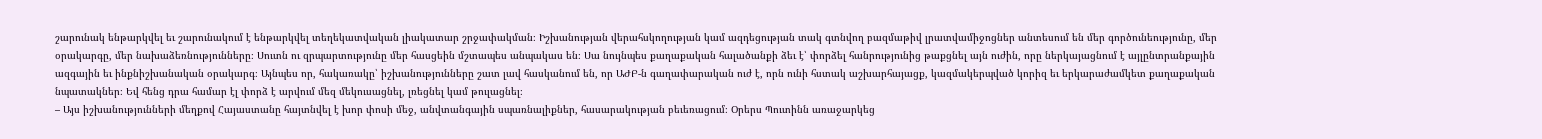շարունակ ենթարկվել եւ շարունակում է ենթարկվել տեղեկատվական լիակատար շրջափակման։ Իշխանության վերահսկողության կամ ազդեցության տակ գտնվող բազմաթիվ լրատվամիջոցներ անտեսում են մեր գործունեությունը, մեր օրակարգը, մեր նախաձեռնությունները։ Սուտն ու զրպարտությունը մեր հասցեին մշտապես անպակաս են։ Սա նույնպես քաղաքական հալածանքի ձեւ է՝ փորձել հանրությունից թաքցնել այն ուժին, որը ներկայացնում է այլընտրանքային ազգային եւ ինքնիշխանական օրակարգ։ Այնպես որ, հակառակը՝ իշխանությունները շատ լավ հասկանում են, որ ԱԺԲ-ն գաղափարական ուժ է, որն ունի հստակ աշխարհայացք, կազմակերպված կորիզ եւ երկարաժամկետ քաղաքական նպատակներ։ Եվ հենց դրա համար էլ փորձ է արվում մեզ մեկուսացնել, լռեցնել կամ թուլացնել։
– Այս իշխանությունների մեղքով Հայաստանը հայտնվել է խոր փոսի մեջ, անվտանգային սպառնալիքներ, հասարակության բեւեռացում։ Օրերս Պուտինն առաջարկեց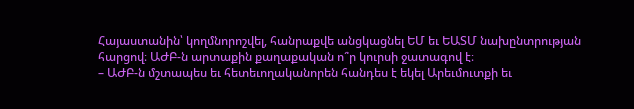Հայաստանին՝ կողմնորոշվել, հանրաքվե անցկացնել ԵՄ եւ ԵԱՏՄ նախընտրության հարցով։ ԱԺԲ-ն արտաքին քաղաքական ո՞ր կուրսի ջատագով է։
– ԱԺԲ-ն մշտապես եւ հետեւողականորեն հանդես է եկել Արեւմուտքի եւ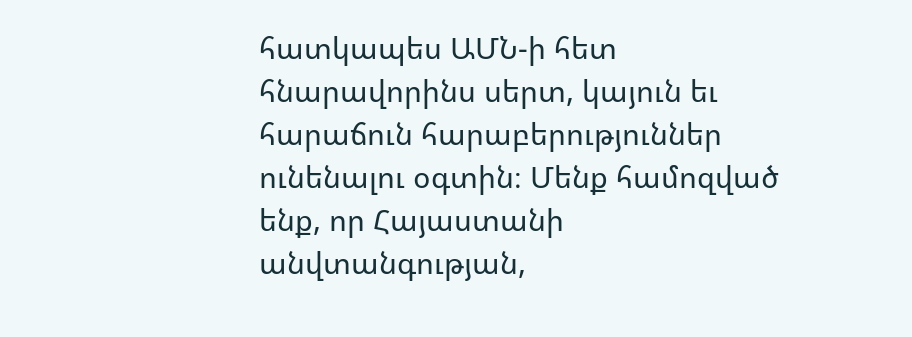հատկապես ԱՄՆ-ի հետ հնարավորինս սերտ, կայուն եւ հարաճուն հարաբերություններ ունենալու օգտին։ Մենք համոզված ենք, որ Հայաստանի անվտանգության,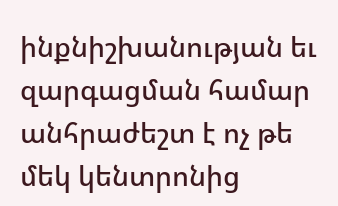ինքնիշխանության եւ զարգացման համար անհրաժեշտ է ոչ թե մեկ կենտրոնից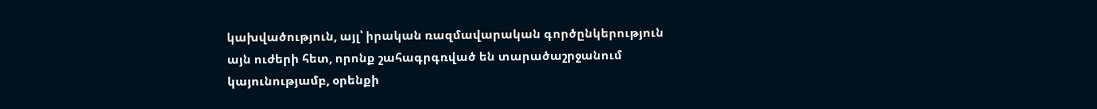կախվածություն, այլ՝ իրական ռազմավարական գործընկերություն այն ուժերի հետ, որոնք շահագրգռված են տարածաշրջանում կայունությամբ, օրենքի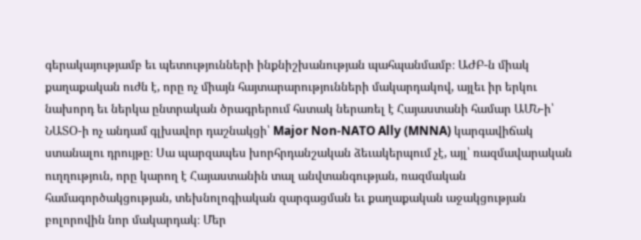գերակայությամբ եւ պետությունների ինքնիշխանության պահպանմամբ։ ԱԺԲ-ն միակ քաղաքական ուժն է, որը ոչ միայն հայտարարությունների մակարդակով, այլեւ իր երկու նախորդ եւ ներկա ընտրական ծրագրերում հստակ ներառել է Հայաստանի համար ԱՄՆ-ի՝ ՆԱՏՕ-ի ոչ անդամ գլխավոր դաշնակցի՝ Major Non-NATO Ally (MNNA) կարգավիճակ ստանալու դրույթը։ Սա պարզապես խորհրդանշական ձեւակերպում չէ, այլ՝ ռազմավարական ուղղություն, որը կարող է Հայաստանին տալ անվտանգության, ռազմական համագործակցության, տեխնոլոգիական զարգացման եւ քաղաքական աջակցության բոլորովին նոր մակարդակ։ Մեր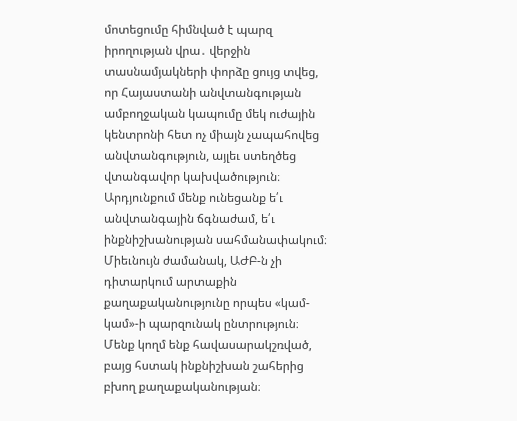մոտեցումը հիմնված է պարզ իրողության վրա․ վերջին տասնամյակների փորձը ցույց տվեց, որ Հայաստանի անվտանգության ամբողջական կապումը մեկ ուժային կենտրոնի հետ ոչ միայն չապահովեց անվտանգություն, այլեւ ստեղծեց վտանգավոր կախվածություն։ Արդյունքում մենք ունեցանք ե՛ւ անվտանգային ճգնաժամ, ե՛ւ ինքնիշխանության սահմանափակում։ Միեւնույն ժամանակ, ԱԺԲ-ն չի դիտարկում արտաքին քաղաքականությունը որպես «կամ-կամ»-ի պարզունակ ընտրություն։ Մենք կողմ ենք հավասարակշռված, բայց հստակ ինքնիշխան շահերից բխող քաղաքականության։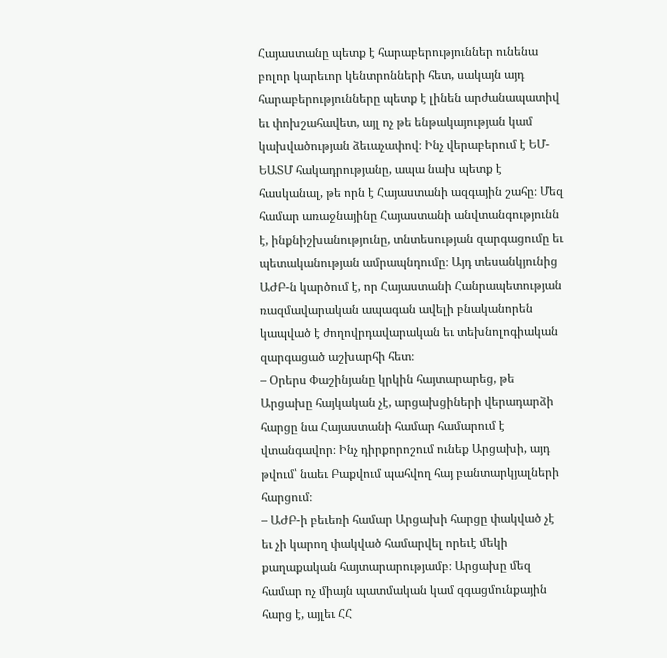Հայաստանը պետք է հարաբերություններ ունենա բոլոր կարեւոր կենտրոնների հետ, սակայն այդ հարաբերությունները պետք է լինեն արժանապատիվ եւ փոխշահավետ, այլ ոչ թե ենթակայության կամ կախվածության ձեւաչափով։ Ինչ վերաբերում է ԵՄ-ԵԱՏՄ հակադրությանը, ապա նախ պետք է հասկանալ, թե որն է Հայաստանի ազգային շահը։ Մեզ համար առաջնայինը Հայաստանի անվտանգությունն է, ինքնիշխանությունը, տնտեսության զարգացումը եւ պետականության ամրապնդումը։ Այդ տեսանկյունից ԱԺԲ-ն կարծում է, որ Հայաստանի Հանրապետության ռազմավարական ապագան ավելի բնականորեն կապված է ժողովրդավարական եւ տեխնոլոգիական զարգացած աշխարհի հետ։
– Օրերս Փաշինյանը կրկին հայտարարեց, թե Արցախը հայկական չէ, արցախցիների վերադարձի հարցը նա Հայաստանի համար համարում է վտանգավոր։ Ինչ դիրքորոշում ունեք Արցախի, այդ թվում՝ նաեւ Բաքվում պահվող հայ բանտարկյալների հարցում։
– ԱԺԲ-ի բեւեռի համար Արցախի հարցը փակված չէ եւ չի կարող փակված համարվել որեւէ մեկի քաղաքական հայտարարությամբ։ Արցախը մեզ համար ոչ միայն պատմական կամ զգացմունքային հարց է, այլեւ ՀՀ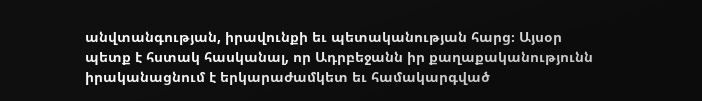անվտանգության, իրավունքի եւ պետականության հարց։ Այսօր պետք է հստակ հասկանալ, որ Ադրբեջանն իր քաղաքականությունն իրականացնում է երկարաժամկետ եւ համակարգված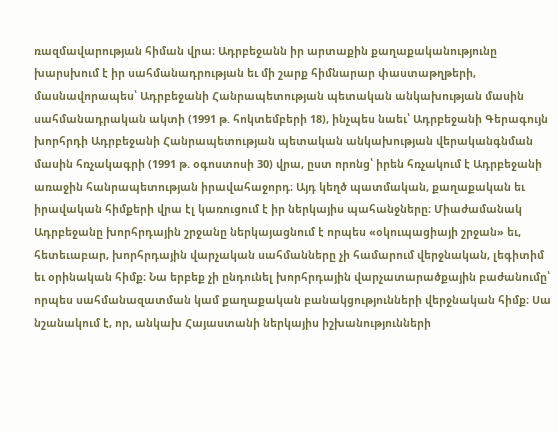ռազմավարության հիման վրա։ Ադրբեջանն իր արտաքին քաղաքականությունը խարսխում է իր սահմանադրության եւ մի շարք հիմնարար փաստաթղթերի, մասնավորապես՝ Ադրբեջանի Հանրապետության պետական անկախության մասին սահմանադրական ակտի (1991 թ. հոկտեմբերի 18), ինչպես նաեւ՝ Ադրբեջանի Գերագույն խորհրդի Ադրբեջանի Հանրապետության պետական անկախության վերականգնման մասին հռչակագրի (1991 թ. օգոստոսի 30) վրա, ըստ որոնց՝ իրեն հռչակում է Ադրբեջանի առաջին հանրապետության իրավահաջորդ։ Այդ կեղծ պատմական, քաղաքական եւ իրավական հիմքերի վրա էլ կառուցում է իր ներկայիս պահանջները։ Միաժամանակ Ադրբեջանը խորհրդային շրջանը ներկայացնում է որպես «օկուպացիայի շրջան» եւ, հետեւաբար, խորհրդային վարչական սահմանները չի համարում վերջնական, լեգիտիմ եւ օրինական հիմք։ Նա երբեք չի ընդունել խորհրդային վարչատարածքային բաժանումը՝ որպես սահմանազատման կամ քաղաքական բանակցությունների վերջնական հիմք։ Սա նշանակում է, որ, անկախ Հայաստանի ներկայիս իշխանությունների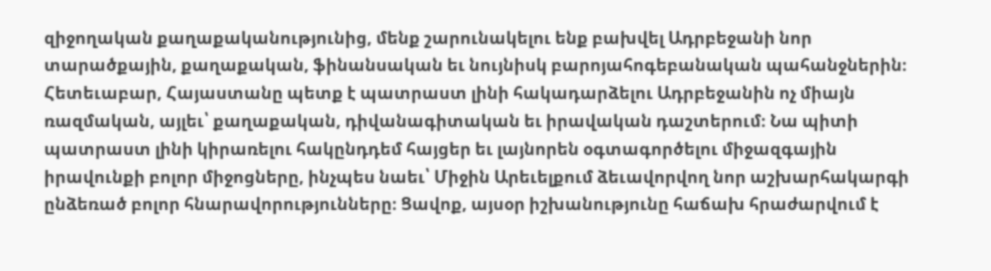զիջողական քաղաքականությունից, մենք շարունակելու ենք բախվել Ադրբեջանի նոր տարածքային, քաղաքական, ֆինանսական եւ նույնիսկ բարոյահոգեբանական պահանջներին։ Հետեւաբար, Հայաստանը պետք է պատրաստ լինի հակադարձելու Ադրբեջանին ոչ միայն ռազմական, այլեւ՝ քաղաքական, դիվանագիտական եւ իրավական դաշտերում։ Նա պիտի պատրաստ լինի կիրառելու հակընդդեմ հայցեր եւ լայնորեն օգտագործելու միջազգային իրավունքի բոլոր միջոցները, ինչպես նաեւ՝ Միջին Արեւելքում ձեւավորվող նոր աշխարհակարգի ընձեռած բոլոր հնարավորությունները։ Ցավոք, այսօր իշխանությունը հաճախ հրաժարվում է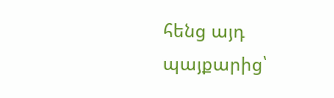հենց այդ պայքարից՝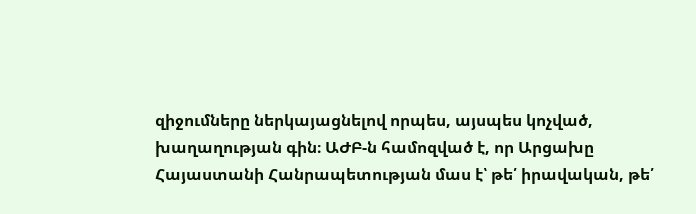զիջումները ներկայացնելով որպես, այսպես կոչված, խաղաղության գին։ ԱԺԲ-ն համոզված է, որ Արցախը Հայաստանի Հանրապետության մաս է՝ թե՛ իրավական, թե՛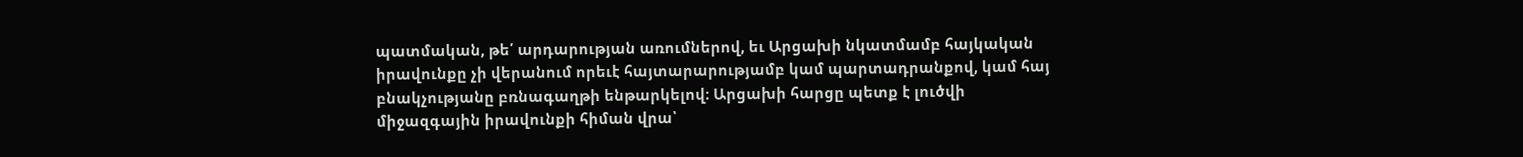պատմական, թե՛ արդարության առումներով, եւ Արցախի նկատմամբ հայկական իրավունքը չի վերանում որեւէ հայտարարությամբ կամ պարտադրանքով, կամ հայ բնակչությանը բռնագաղթի ենթարկելով։ Արցախի հարցը պետք է լուծվի միջազգային իրավունքի հիման վրա՝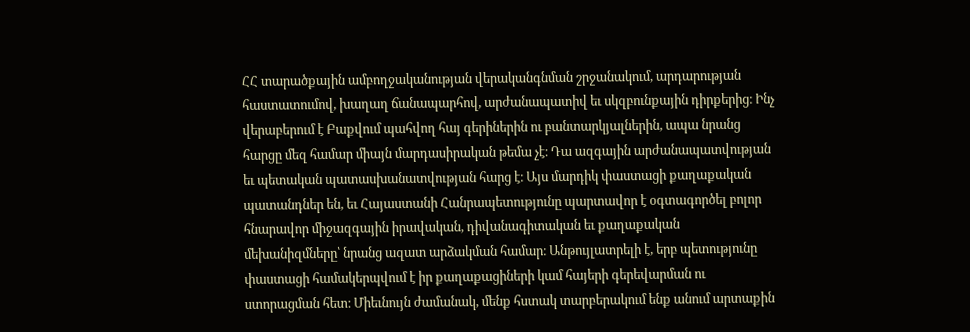ՀՀ տարածքային ամբողջականության վերականգնման շրջանակում, արդարության հաստատումով, խաղաղ ճանապարհով, արժանապատիվ եւ սկզբունքային դիրքերից։ Ինչ վերաբերում է Բաքվում պահվող հայ գերիներին ու բանտարկյալներին, ապա նրանց հարցը մեզ համար միայն մարդասիրական թեմա չէ։ Դա ազգային արժանապատվության եւ պետական պատասխանատվության հարց է։ Այս մարդիկ փաստացի քաղաքական պատանդներ են, եւ Հայաստանի Հանրապետությունը պարտավոր է օգտագործել բոլոր հնարավոր միջազգային իրավական, դիվանագիտական եւ քաղաքական մեխանիզմները՝ նրանց ազատ արձակման համար։ Անթույլատրելի է, երբ պետությունը փաստացի համակերպվում է իր քաղաքացիների կամ հայերի գերեվարման ու ստորացման հետ։ Միեւնույն ժամանակ, մենք հստակ տարբերակում ենք անում արտաքին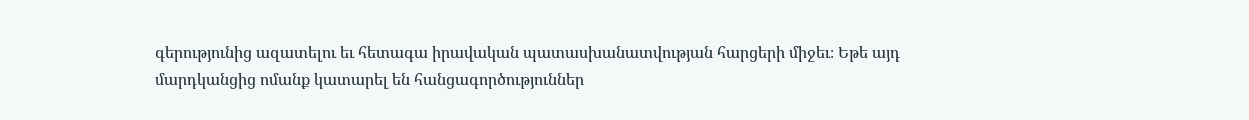գերությունից ազատելու եւ հետագա իրավական պատասխանատվության հարցերի միջեւ։ Եթե այդ մարդկանցից ոմանք կատարել են հանցագործություններ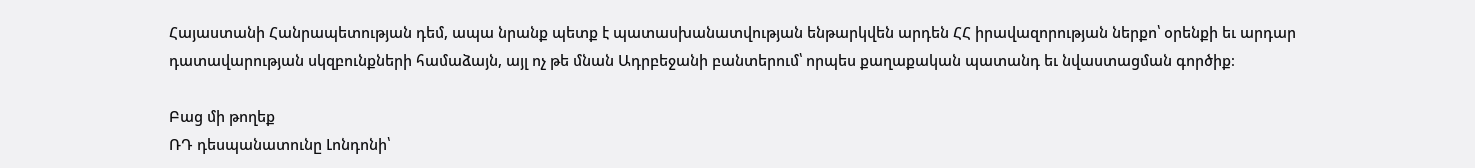Հայաստանի Հանրապետության դեմ, ապա նրանք պետք է պատասխանատվության ենթարկվեն արդեն ՀՀ իրավազորության ներքո՝ օրենքի եւ արդար դատավարության սկզբունքների համաձայն, այլ ոչ թե մնան Ադրբեջանի բանտերում՝ որպես քաղաքական պատանդ եւ նվաստացման գործիք։

Բաց մի թողեք
ՌԴ դեսպանատունը Լոնդոնի՝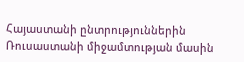Հայաստանի ընտրություններին Ռուսաստանի միջամտության մասին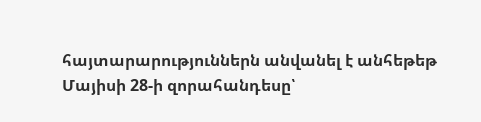հայտարարություններն անվանել է անհեթեթ
Մայիսի 28-ի զորահանդեսը՝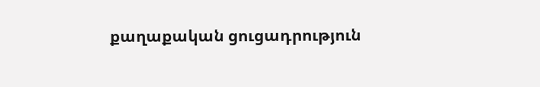քաղաքական ցուցադրություն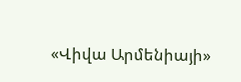«Վիվա Արմենիայի»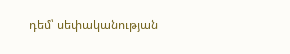դեմ՝ սեփականության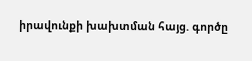իրավունքի խախտման հայց. գործը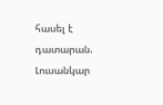հասել է դատարան. Լուսանկար